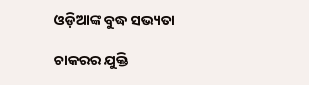ଓଡ଼ିଆଙ୍କ ବୁଦ୍ଧ ସଭ୍ୟତା

ଚାକରର ଯୁକ୍ତି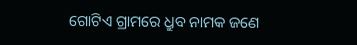ଗୋଟିଏ ଗ୍ରାମରେ ଧ୍ରୁବ ନାମକ ଜଣେ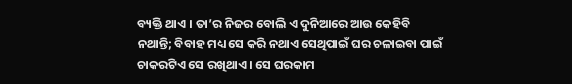ବ୍ୟକ୍ତି ଥାଏ । ତା’ର ନିଜର ବୋଲି ଏ ଦୁନିଆରେ ଆଉ କେହିବି ନଥାନ୍ତି; ବିବାହ ମଧ୍ୟ ସେ କରି ନଥାଏ ସେଥିପାଇଁ ଘର ଚଳାଇବା ପାଇଁ ଚାକରଟିଏ ସେ ରଖିଥାଏ । ସେ ଘରକାମ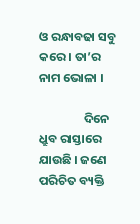ଓ ରନ୍ଧାବଢା ସବୁ କରେ । ତା’ର ନାମ ଭୋଳା ।

                ଦିନେ ଧ୍ରୁବ ରାସ୍ତାରେ ଯାଉଛି । ଜଣେ ପରିଚିତ ବ୍ୟକ୍ତି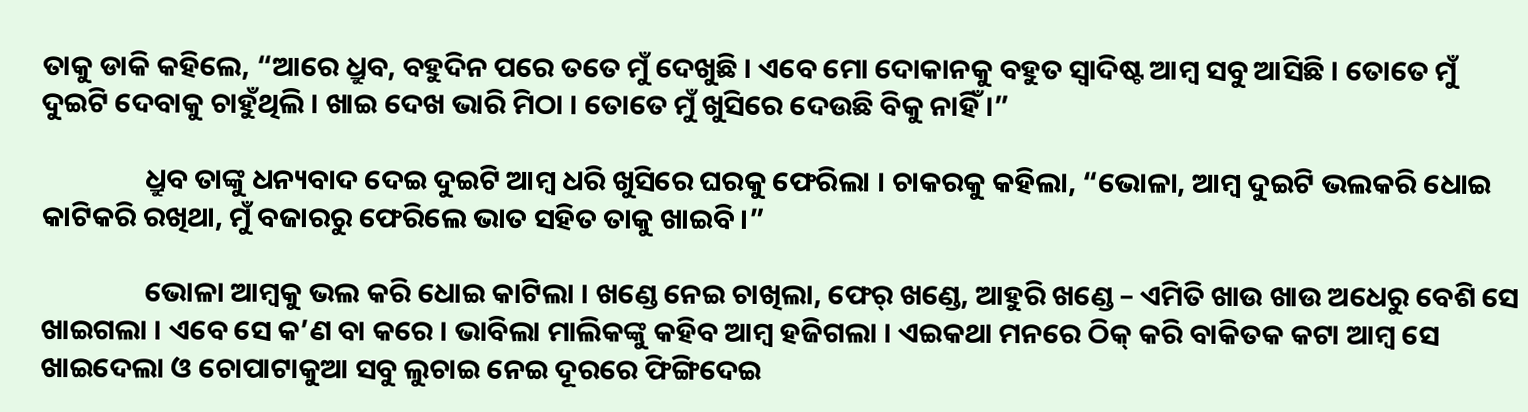ତାକୁ ଡାକି କହିଲେ, “ଆରେ ଧ୍ରୁବ, ବହୁଦିନ ପରେ ତତେ ମୁଁ ଦେଖୁଛି । ଏବେ ମୋ ଦୋକାନକୁ ବହୁତ ସ୍ୱାଦିଷ୍ଟ ଆମ୍ବ ସବୁ ଆସିଛି । ତୋତେ ମୁଁ ଦୁଇଟି ଦେବାକୁ ଚାହୁଁଥିଲି । ଖାଇ ଦେଖ ଭାରି ମିଠା । ତୋତେ ମୁଁ ଖୁସିରେ ଦେଉଛି ବିକୁ ନାହିଁ ।”

                ଧ୍ରୁବ ତାଙ୍କୁ ଧନ୍ୟବାଦ ଦେଇ ଦୁଇଟି ଆମ୍ବ ଧରି ଖୁସିରେ ଘରକୁ ଫେରିଲା । ଚାକରକୁ କହିଲା, “ଭୋଳା, ଆମ୍ବ ଦୁଇଟି ଭଲକରି ଧୋଇ କାଟିକରି ରଖିଥା, ମୁଁ ବଜାରରୁ ଫେରିଲେ ଭାତ ସହିତ ତାକୁ ଖାଇବି ।”

                ଭୋଳା ଆମ୍ବକୁ ଭଲ କରି ଧୋଇ କାଟିଲା । ଖଣ୍ଡେ ନେଇ ଚାଖିଲା, ଫେର୍ ଖଣ୍ଡେ, ଆହୁରି ଖଣ୍ଡେ – ଏମିତି ଖାଉ ଖାଉ ଅଧେରୁ ବେଶି ସେ ଖାଇଗଲା । ଏବେ ସେ କ’ଣ ବା କରେ । ଭାବିଲା ମାଲିକଙ୍କୁ କହିବ ଆମ୍ବ ହଜିଗଲା । ଏଇକଥା ମନରେ ଠିକ୍ କରି ବାକିତକ କଟା ଆମ୍ବ ସେ ଖାଇଦେଲା ଓ ଚୋପାଟାକୁଆ ସବୁ ଲୁଚାଇ ନେଇ ଦୂରରେ ଫିଙ୍ଗିଦେଇ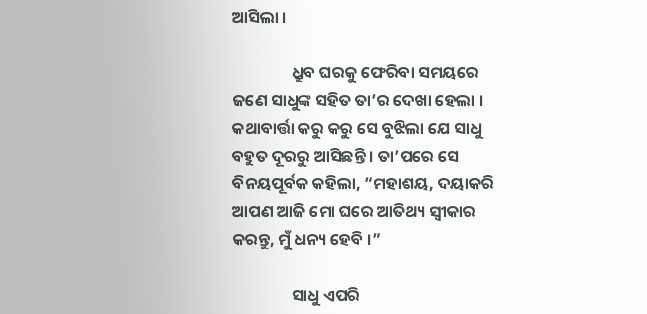ଆସିଲା ।

                ଧ୍ରୁବ ଘରକୁ ଫେରିବା ସମୟରେ ଜଣେ ସାଧୁଙ୍କ ସହିତ ତା’ର ଦେଖା ହେଲା । କଥାବାର୍ତ୍ତା କରୁ କରୁ ସେ ବୁଝିଲା ଯେ ସାଧୁ ବହୁତ ଦୂରରୁ ଆସିଛନ୍ତି । ତା’ପରେ ସେ ବିନୟପୂର୍ବକ କହିଲା, “ମହାଶୟ, ଦୟାକରି ଆପଣ ଆଜି ମୋ ଘରେ ଆତିଥ୍ୟ ସ୍ୱୀକାର କରନ୍ତୁ, ମୁଁ ଧନ୍ୟ ହେବି ।”

                ସାଧୁ ଏପରି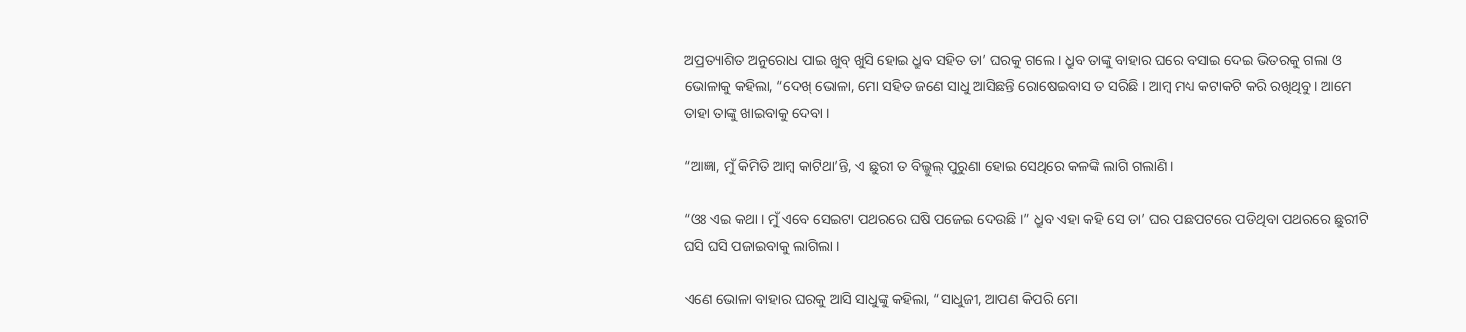ଅପ୍ରତ୍ୟାଶିତ ଅନୁରୋଧ ପାଇ ଖୁବ୍ ଖୁସି ହୋଇ ଧ୍ରୁବ ସହିତ ତା’ ଘରକୁ ଗଲେ । ଧ୍ରୁବ ତାଙ୍କୁ ବାହାର ଘରେ ବସାଇ ଦେଇ ଭିତରକୁ ଗଲା ଓ ଭୋଳାକୁ କହିଲା, “ଦେଖ୍ ଭୋଳା, ମୋ ସହିତ ଜଣେ ସାଧୁ ଆସିଛନ୍ତି ରୋଷେଇବାସ ତ ସରିଛି । ଆମ୍ବ ମଧ୍ୟ କଟାକଟି କରି ରଖିଥିବୁ । ଆମେ ତାହା ତାଙ୍କୁ ଖାଇବାକୁ ଦେବା ।

“ଆଜ୍ଞା, ମୁଁ କିମିତି ଆମ୍ବ କାଟିଥା’ନ୍ତି, ଏ ଛୁରୀ ତ ବିଲ୍କୁଲ୍ ପୁରୁଣା ହୋଇ ସେଥିରେ କଳଙ୍କି ଲାଗି ଗଲାଣି ।

“ଓଃ ଏଇ କଥା । ମୁଁ ଏବେ ସେଇଟା ପଥରରେ ଘଷି ପଜେଇ ଦେଉଛି ।” ଧ୍ରୁବ ଏହା କହି ସେ ତା’ ଘର ପଛପଟରେ ପଡିଥିବା ପଥରରେ ଛୁରୀଟି ଘସି ଘସି ପଜାଇବାକୁ ଲାଗିଲା ।

ଏଣେ ଭୋଳା ବାହାର ଘରକୁ ଆସି ସାଧୁଙ୍କୁ କହିଲା, “ସାଧୁଜୀ, ଆପଣ କିପରି ମୋ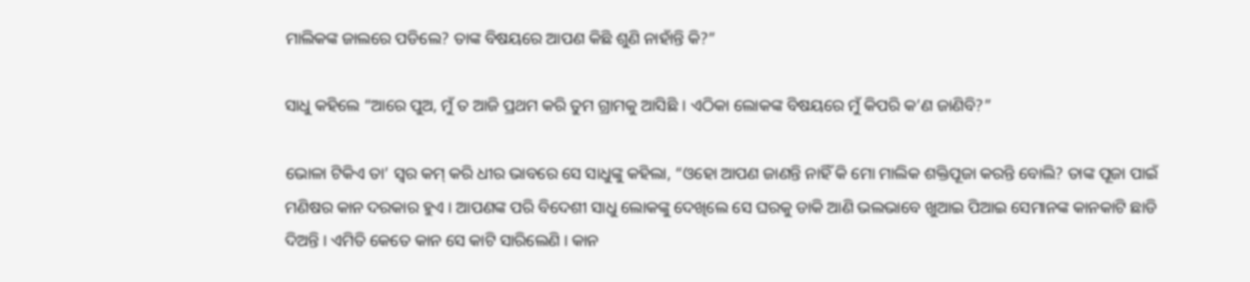ମାଲିକଙ୍କ ଜାଲରେ ପଡିଲେ? ତାଙ୍କ ବିଷୟରେ ଆପଣ କିଛି ଶୁଣି ନାହାଁନ୍ତି କି?”

ସାଧୁ କହିଲେ “ଆରେ ପୁଅ, ମୁଁ ତ ଆଜି ପ୍ରଥମ କରି ତୁମ ଗ୍ରାମକୁ ଆସିଛି । ଏଠିକା ଲୋକଙ୍କ ବିଷୟରେ ମୁଁ କିପରି କ’ଣ ଜାଣିବି?”

ଭୋଳା ଟିକିଏ ତା’ ସ୍ୱର କମ୍ କରି ଧୀର ଭାବରେ ସେ ସାଧୁଙ୍କୁ କହିଲା, “ଓହୋ ଆପଣ ଜାଣନ୍ତି ନାହିଁ କି ମୋ ମାଲିକ ଶକ୍ତିପୂଜା କରନ୍ତି ବୋଲି? ତାଙ୍କ ପୂଜା ପାଇଁ ମଣିଷର କାନ ଦରକାର ହୁଏ । ଆପଣଙ୍କ ପରି ବିଦେଶୀ ସାଧୁ ଲୋକଙ୍କୁ ଦେଖିଲେ ସେ ଘରକୁ ଡାକି ଆଣି ଭଲଭାବେ ଖୁଆଇ ପିଆଇ ସେମାନଙ୍କ କାନକାଟି ଛାଡି ଦିଅନ୍ତି । ଏମିତି କେତେ କାନ ସେ କାଟି ସାରିଲେଣି । କାନ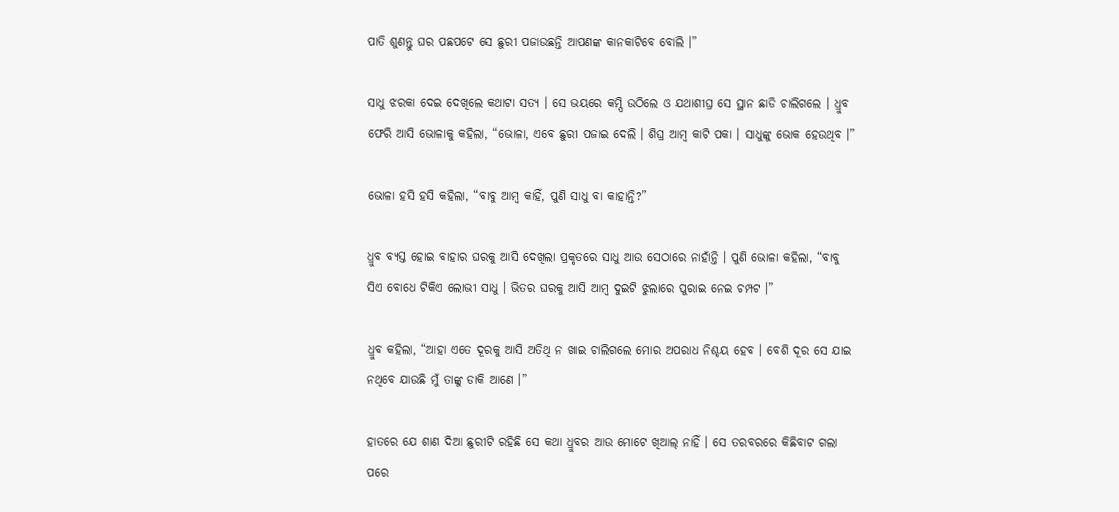ପାତି ଶୁଣନ୍ତୁ ଘର ପଛପଟେ ସେ ଛୁରୀ ପଜାଉଛନ୍ତି ଆପଣଙ୍କ କାନକାଟିବେ ବୋଲି ।”

ସାଧୁ ଝରକା ଦେଇ ଦେଖିଲେ କଥାଟା ସତ୍ୟ । ସେ ଭୟରେ କମ୍ପି ଉଠିଲେ ଓ ଯଥାଶୀଘ୍ର ସେ ସ୍ଥାନ ଛାଡି ଚାଲିଗଲେ । ଧ୍ରୁବ ଫେରି ଆସି ଭୋଳାକୁ କହିଲା, “ଭୋଳା, ଏବେ ଛୁରୀ ପଜାଇ ଦେଲି । ଶିଘ୍ର ଆମ୍ବ କାଟି ପକା । ସାଧୁଙ୍କୁ ଭୋକ ହେଉଥିବ ।”

ଭୋଳା ହସି ହସି କହିଲା, “ବାବୁ ଆମ୍ବ କାହିଁ, ପୁଣି ସାଧୁ ବା କାହାନ୍ତି?”

ଧ୍ରୁବ ବ୍ୟସ୍ତ ହୋଇ ବାହାର ଘରକୁ ଆସି ଦେଖିଲା ପ୍ରକୃତରେ ସାଧୁ ଆଉ ସେଠାରେ ନାହାଁନ୍ତି । ପୁଣି ଭୋଳା କହିଲା, “ବାବୁ ସିଏ ବୋଧେ ଟିକିଏ ଲୋଭୀ ସାଧୁ । ଭିତର ଘରକୁ ଆସି ଆମ୍ବ ଦୁଇଟି ଝୁଲାରେ ପୁରାଇ ନେଇ ଚମ୍ପଟ ।”

ଧ୍ରୁବ କହିଲା, “ଆହା ଏତେ ଦୂରକୁ ଆସି ଅତିଥି ନ ଖାଇ ଚାଲିଗଲେ ମୋର ଅପରାଧ ନିଶ୍ଚୟ ହେବ । ବେଶି ଦୂର ସେ ଯାଇ ନଥିବେ ଯାଉଛି ମୁଁ ତାଙ୍କୁ ଡାକି ଆଣେ ।”

ହାତରେ ଯେ ଶାଣ ଦିଆ ଛୁରୀଟି ରହିଛି ସେ କଥା ଧ୍ରୁବର ଆଉ ମୋଟେ ଖିଆଲ୍ ନାହିଁ । ସେ ତରବରରେ କିଛିବାଟ ଗଲା ପରେ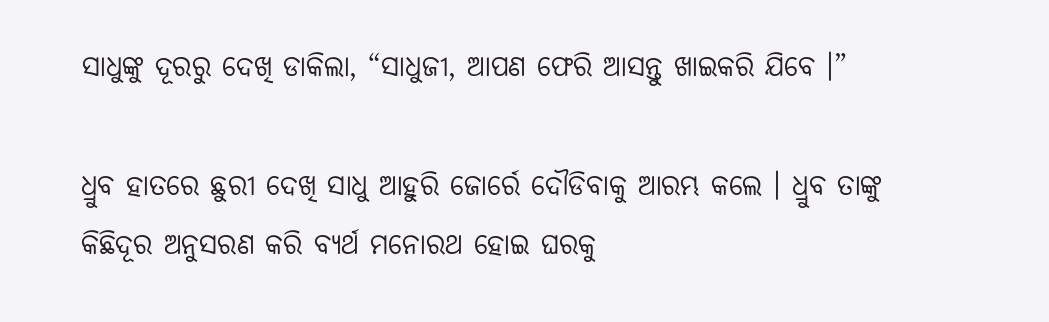ସାଧୁଙ୍କୁ ଦୂରରୁ ଦେଖି ଡାକିଲା, “ସାଧୁଜୀ, ଆପଣ ଫେରି ଆସନ୍ତୁ ଖାଇକରି ଯିବେ ।”

ଧ୍ରୁବ ହାତରେ ଛୁରୀ ଦେଖି ସାଧୁ ଆହୁରି ଜୋର୍ରେ ଦୌଡିବାକୁ ଆରମ୍ଭ କଲେ । ଧ୍ରୁବ ତାଙ୍କୁ କିଛିଦୂର ଅନୁସରଣ କରି ବ୍ୟର୍ଥ ମନୋରଥ ହୋଇ ଘରକୁ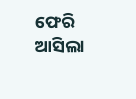ଫେରି ଆସିଲା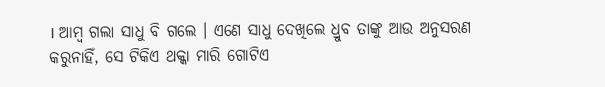। ଆମ୍ବ ଗଲା ସାଧୁ ବି ଗଲେ । ଏଣେ ସାଧୁ ଦେଖିଲେ ଧ୍ରୁବ ତାଙ୍କୁ ଆଉ ଅନୁସରଣ କରୁନାହିଁ, ସେ ଟିକିଏ ଥକ୍କା ମାରି ଗୋଟିଏ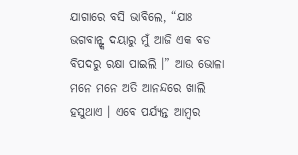ଯାଗାରେ ବସି ଭାବିଲେ, “ଯାଃ ଭଗବାନ୍ଙ୍କ ଦୟାରୁ ମୁଁ ଆଜି ଏକ ବଡ ବିପଦରୁ ରକ୍ଷା ପାଇଲି ।” ଆଉ ଭୋଳା ମନେ ମନେ ଅତି ଆନନ୍ଦରେ ଖାଲି ହସୁଥାଏ । ଏବେ ପର୍ଯ୍ୟନ୍ତ ଆମ୍ବର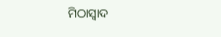ମିଠାସ୍ୱାଦ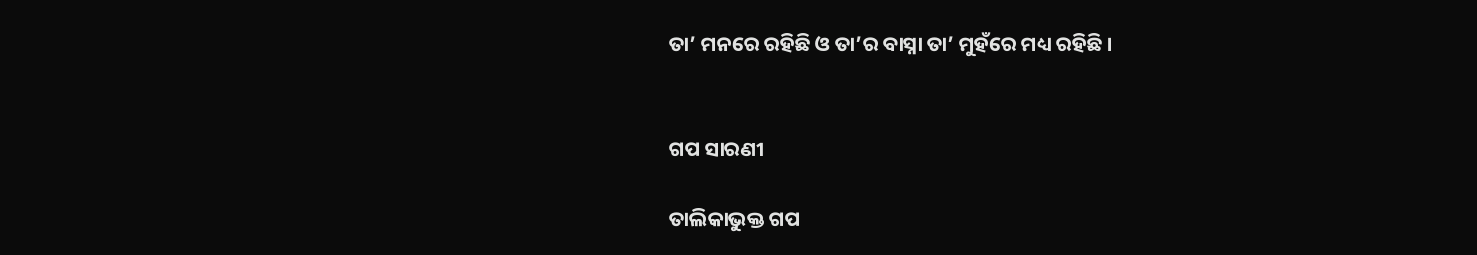ତା’ ମନରେ ରହିଛି ଓ ତା’ର ବାସ୍ନା ତା’ ମୁହଁରେ ମଧ୍ୟ ରହିଛି ।


ଗପ ସାରଣୀ

ତାଲିକାଭୁକ୍ତ ଗପ